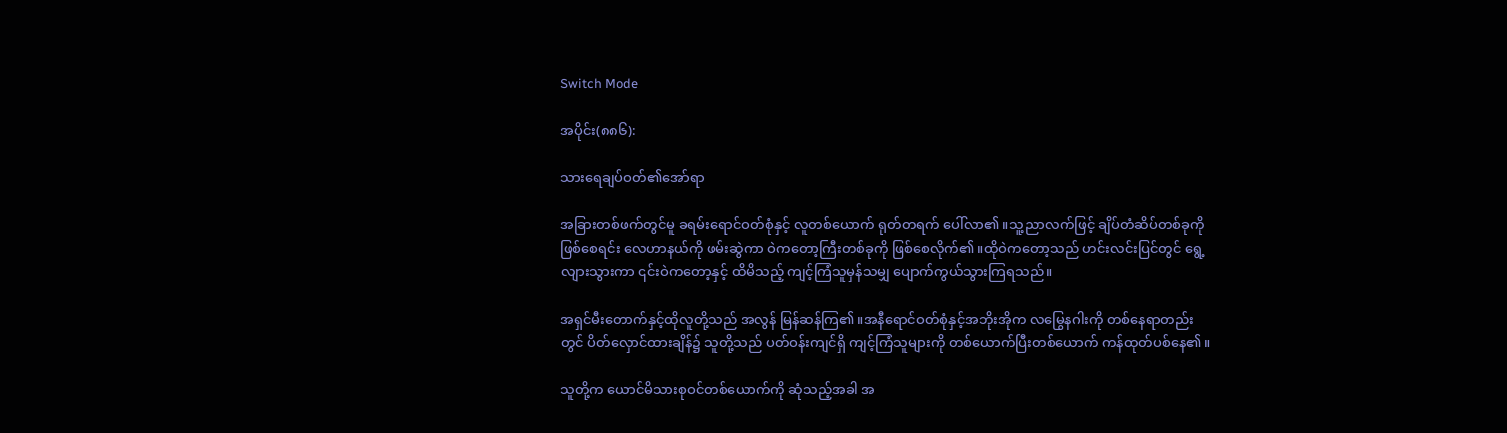Switch Mode

အပိုင်း(၈၈၆):

သားရေချပ်ဝတ်၏အော်ရာ

အခြားတစ်ဖက်တွင်မူ ခရမ်းရောင်ဝတ်စုံနှင့် လူတစ်ယောက် ရုတ်တရက် ပေါ်လာ၏။သူ့ညာလက်ဖြင့် ချိပ်တံဆိပ်တစ်ခုကို ဖြစ်စေရင်း လေဟာနယ်ကို ဖမ်းဆွဲကာ ဝဲကတော့ကြီးတစ်ခုကို ဖြစ်စေလိုက်၏။ထိုဝဲကတော့သည် ဟင်းလင်းပြင်တွင် ရွေ့လျားသွားကာ ၎င်းဝဲကတော့နှင့် ထိမိသည့် ကျင့်ကြံသူမှန်သမျှ ပျောက်ကွယ်သွားကြရသည်။

အရှင်မီးတောက်နှင့်ထိုလူတို့သည် အလွန် မြန်ဆန်ကြ၏။အနီရောင်ဝတ်စုံနှင့်အဘိုးအိုက လမြွေနဂါးကို တစ်နေရာတည်းတွင် ပိတ်လှောင်ထားချိန်၌ သူတို့သည် ပတ်ဝန်းကျင်ရှိ ကျင့်ကြံသူများကို တစ်ယောက်ပြီးတစ်ယောက် ကန်ထုတ်ပစ်နေ၏။

သူတို့က ယောင်မိသားစုဝင်တစ်ယောက်ကို ဆုံသည့်အခါ အ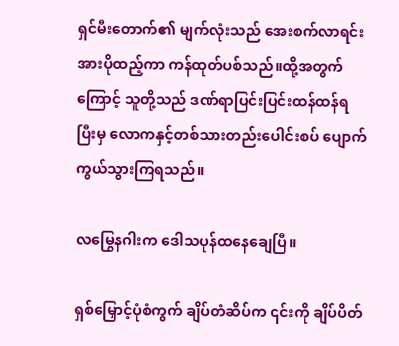ရှင်မီးတောက်၏ မျက်လုံးသည် အေးစက်လာရင်း အားပိုထည့်ကာ ကန်ထုတ်ပစ်သည်။ထို့အတွက်ကြောင့် သူတို့သည် ဒဏ်ရာပြင်းပြင်းထန်ထန်ရပြီးမှ လောကနှင့်တစ်သားတည်းပေါင်းစပ် ပျောက်ကွယ်သွားကြရသည်။

လမြွေနဂါးက ဒေါသပုန်ထနေချေပြီ။

ရှစ်မြှောင့်ပုံစံကွက် ချိပ်တံဆိပ်က ၎င်းကို ချိပ်ပိတ်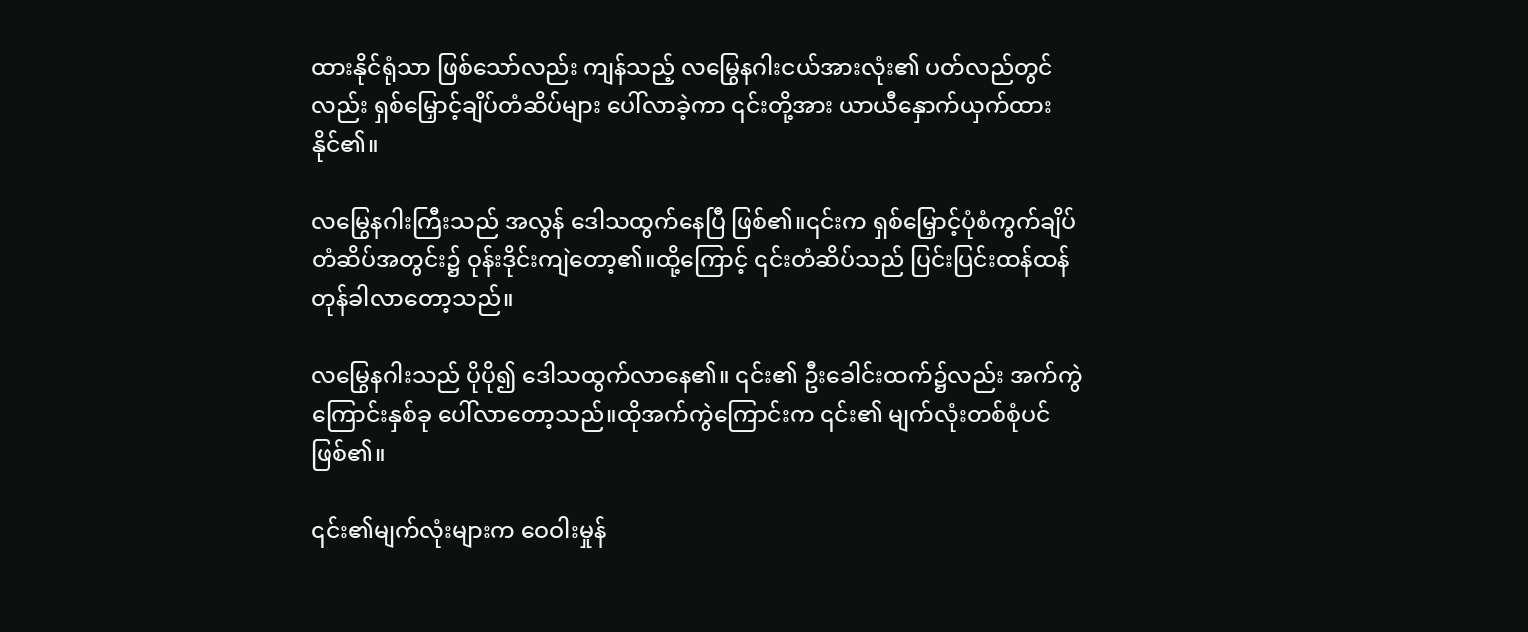ထားနိုင်ရုံသာ ဖြစ်သော်လည်း ကျန်သည့် လမြွေနဂါးငယ်အားလုံး၏ ပတ်လည်တွင်လည်း ရှစ်မြှောင့်ချိပ်တံဆိပ်များ ပေါ်လာခဲ့ကာ ၎င်းတို့အား ယာယီနှောက်ယှက်ထားနိုင်၏။

လမြွေနဂါးကြီးသည် အလွန် ဒေါသထွက်နေပြီ ဖြစ်၏။၎င်းက ရှစ်မြှောင့်ပုံစံကွက်ချိပ်တံဆိပ်အတွင်း၌ ဝုန်းဒိုင်းကျဲတော့၏။ထို့ကြောင့် ၎င်းတံဆိပ်သည် ပြင်းပြင်းထန်ထန် တုန်ခါလာတော့သည်။

လမြွေနဂါးသည် ပိုပို၍ ဒေါသထွက်လာနေ၏။ ၎င်း၏ ဦးခေါင်းထက်၌လည်း အက်ကွဲကြောင်းနှစ်ခု ပေါ်လာတော့သည်။ထိုအက်ကွဲကြောင်းက ၎င်း၏ မျက်လုံးတစ်စုံပင် ဖြစ်၏။

၎င်း၏မျက်လုံးများက ဝေဝါးမှုန်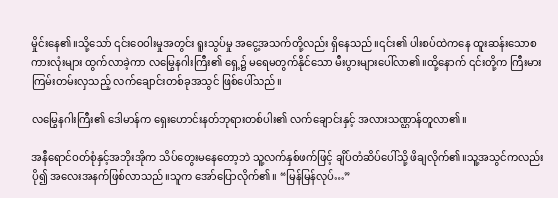မှိုင်းနေ၏။သို့သော် ၎င်းဝေဝါးမှုအတွင်း ရူးသွပ်မှု အငွေ့အသက်တို့လည်း ရှိနေသည်။၎င်း၏ ပါးစပ်ထဲကနေ ထူးဆန်းသောစကားလုံးများ ထွက်လာခဲ့ကာ လမြွေနဂါးကြီး၏ ရှေ့၌ မရေမတွက်နိုင်သော မီးပွားများပေါ်လာ၏။ထို့နောက် ၎င်းတို့က ကြီးမားကြမ်းတမ်းလှသည့် လက်ချောင်းတစ်ခုအသွင် ဖြစ်ပေါ်သည်။

လမြွေနဂါးကြီး၏ ဒေါမာန်က ရှေးဟောင်းနတ်ဘုရားတစ်ပါး၏ လက်ချောင်းနှင့် အလားသဏ္ဌာန်တူလာ၏။

အနီရောင်ဝတ်စုံနှင့်အဘိုးအိုက သိပ်တွေးမနေတော့ဘဲ သူ့လက်နှစ်ဖက်ဖြင့် ချိပ်တံဆိပ်ပေါ်သို့ ဖိချလိုက်၏။သူ့အသွင်ကလည်း ပို၍ အလေးအနက်ဖြစ်လာသည်။သူက အော်ပြောလိုက်၏။ “မြန်မြန်လုပ်…”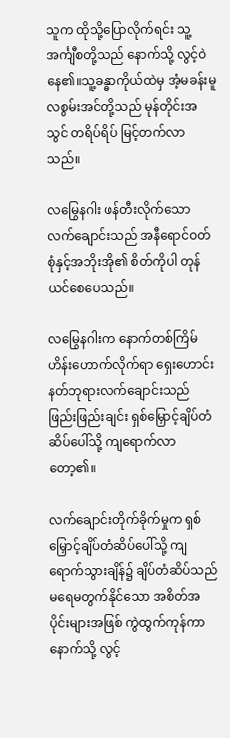သူက ထိုသို့ပြောလိုက်ရင်း သူ့အင်္ကျီစတို့သည် နောက်သို့ လွင့်ဝဲနေ၏။သူ့ခန္ဓာကိုယ်ထဲမှ အံ့မခန်းမူလစွမ်းအင်တို့သည် မုန်တိုင်းအသွင် တရိပ်ရိပ် မြင့်တက်လာသည်။

လမြွေနဂါး ဖန်တီးလိုက်သော လက်ချောင်းသည် အနီရောင်ဝတ်စုံနှင့်အဘိုးအို၏ စိတ်ကိုပါ တုန်ယင်စေပေသည်။

လမြွေနဂါးက နောက်တစ်ကြိမ် ဟိန်းဟောက်လိုက်ရာ ရှေးဟောင်းနတ်ဘုရားလက်ချောင်းသည် ဖြည်းဖြည်းချင်း ရှစ်မြှောင့်ချိပ်တံဆိပ်ပေါ်သို့ ကျရောက်လာတော့၏။

လက်ချောင်းတိုက်ခိုက်မှုက ရှစ်မြှောင့်ချိပ်တံဆိပ်ပေါ်သို့ ကျရောက်သွားချိန်၌ ချိပ်တံဆိပ်သည် မရေမတွက်နိုင်သော အစိတ်အပိုင်းများအဖြစ် ကွဲထွက်ကုန်ကာ နောက်သို့ လွင့်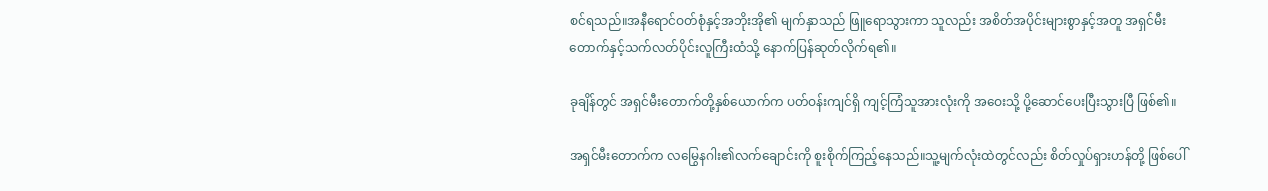စင်ရသည်။အနီရောင်ဝတ်စုံနှင့်အဘိုးအို၏ မျက်နှာသည် ဖြူရောသွားကာ သူလည်း အစိတ်အပိုင်းများစွာနှင့်အတူ အရှင်မီးတောက်နှင့်သက်လတ်ပိုင်းလူကြီးထံသို့ နောက်ပြန်ဆုတ်လိုက်ရ၏။

ခုချိန်တွင် အရှင်မီးတောက်တို့နှစ်ယောက်က ပတ်ဝန်းကျင်ရှိ ကျင့်ကြံသူအားလုံးကို အဝေးသို့ ပို့ဆောင်ပေးပြီးသွားပြီ ဖြစ်၏။

အရှင်မီးတောက်က လမြွေနဂါး၏လက်ချောင်းကို စူးစိုက်ကြည့်နေသည်။သူ့မျက်လုံးထဲတွင်လည်း စိတ်လှုပ်ရှားဟန်တို့ ဖြစ်ပေါ်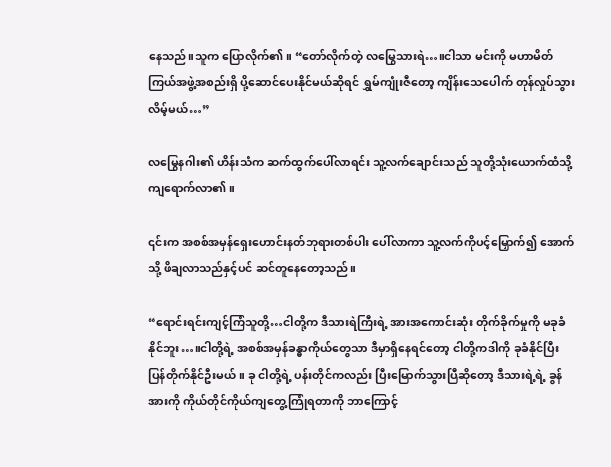နေသည်။သူက ပြောလိုက်၏။ “တော်လိုက်တဲ့ လမြွေသားရဲ…။ငါသာ မင်းကို မဟာမိတ်ကြယ်အဖွဲ့အစည်းရှိ ပို့ဆောင်ပေးနိုင်မယ်ဆိုရင် ရွှမ်ကျုံးဇီတော့ ကျိန်းသေပေါက် တုန်လှုပ်သွားလိမ့်မယ်…”

လမြွေနဂါး၏ ဟိန်းသံက ဆက်ထွက်ပေါ်လာရင်း သူ့လက်ချောင်းသည် သူတို့သုံးယောက်ထံသို့ ကျရောက်လာ၏။

၎င်းက အစစ်အမှန်ရှေးဟောင်းနတ်ဘုရားတစ်ပါး ပေါ်လာကာ သူ့လက်ကိုပင့်မြှောက်၍ အောက်သို့ ဖိချလာသည်နှင့်ပင် ဆင်တူနေတော့သည်။

“ရောင်းရင်းကျင့်ကြံသူတို့…ငါတို့က ဒီသားရဲကြီးရဲ့ အားအကောင်းဆုံး တိုက်ခိုက်မှုကို မခုခံနိုင်ဘူး…။ငါတို့ရဲ့ အစစ်အမှန်ခန္ဓာကိုယ်တွေသာ ဒီမှာရှိနေရင်တော့ ငါတို့ကဒါကို ခုခံနိုင်ပြီး ပြန်တိုက်နိုင်ဦးမယ်။ ခု ငါတို့ရဲ့ ပန်းတိုင်ကလည်း ပြီးမြောက်သွားပြီဆိုတော့ ဒီသားရဲ့ရဲ့ ခွန်အားကို ကိုယ်တိုင်ကိုယ်ကျတွေ့ကြုံရတာကို ဘာကြောင့်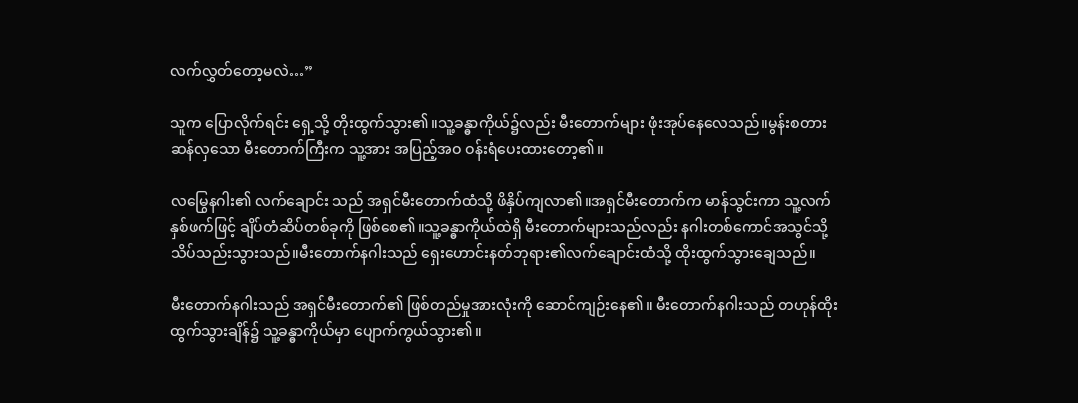လက်လွှတ်တော့မလဲ…”

သူက ပြောလိုက်ရင်း ရှေ့သို့ တိုးထွက်သွား၏။သူ့ခန္ဓာကိုယ်၌လည်း မီးတောက်များ ဖုံးအုပ်နေလေသည်။မွန်းစတားဆန်လှသော မီးတောက်ကြီးက သူ့အား အပြည့်အဝ ဝန်းရံပေးထားတော့၏။

လမြွေနဂါး၏ လက်ချောင်း သည် အရှင်မီးတောက်ထံသို့ ဖိနှိပ်ကျလာ၏။အရှင်မီးတောက်က မာန်သွင်းကာ သူ့လက်နှစ်ဖက်ဖြင့် ချိပ်တံဆိပ်တစ်ခုကို ဖြစ်စေ၏။သူ့ခန္ဓာကိုယ်ထဲရှိ မီးတောက်များသည်လည်း နဂါးတစ်ကောင်အသွင်သို့ သိပ်သည်းသွားသည်။မီးတောက်နဂါးသည် ရှေးဟောင်းနတ်ဘုရား၏လက်ချောင်းထံသို့ ထိုးထွက်သွားချေသည်။

မီးတောက်နဂါးသည် အရှင်မီးတောက်၏ ဖြစ်တည်မှုအားလုံးကို ဆောင်ကျဉ်းနေ၏။ မီးတောက်နဂါးသည် တဟုန်ထိုး ထွက်သွားချိန်၌ သူ့ခန္ဓာကိုယ်မှာ ပျောက်ကွယ်သွား၏။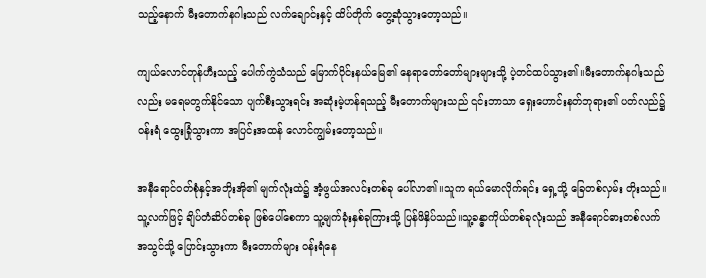သည့်နောက် မီးတောက်နဂါးသည် လက်ချောင်းနှင့် ထိပ်တိုက် တွေ့ဆုံသွားတော့သည်။

ကျယ်လောင်တုန်ဟီးသည့် ပေါက်ကွဲသံသည် မြောက်ပိုင်းနယ်မြေ၏ နေရာတော်တော်များများသို့ ပဲ့တင်ထပ်သွား၏။မီးတောက်နဂါးသည်လည်း မရေမတွက်နိုင်သော ပျက်စီးသွားရင်း အဆုံးမဲ့ဟန်ရသည့် မီးတောက်များသည် ၎င်းဘာသာ ရှေးဟောင်းနတ်ဘုရား၏ ပတ်လည်၌ ဝန်းရံ ထွေးခြုံသွားကာ အပြင်းအထန် လောင်ကျွမ်းတော့သည်။

အနီရောင်ဝတ်စုံနှင့်အဘိုးအို၏ မျက်လုံးထဲ၌ အံ့ဖွယ်အလင်းတစ်ခု ပေါ်လာ၏။သူက ရယ်မောလိုက်ရင်း ရှေ့သို့ ခြေတစ်လှမ်း တိုးသည်။သူ့လက်ဖြင့် ချိပ်တံဆိပ်တစ်ခု ဖြစ်ပေါ်စေကာ သူ့မျက်ခုံးနှစ်ခုကြားသို့ ပြန်ဖိနှိပ်သည်။သူ့ခန္ဓာကိုယ်တစ်ခုလုံးသည် အနီရောင်ဓားတစ်လက်အသွင်သို့ ပြောင်းသွားကာ မီးတောက်များ ဝန်းရံနေ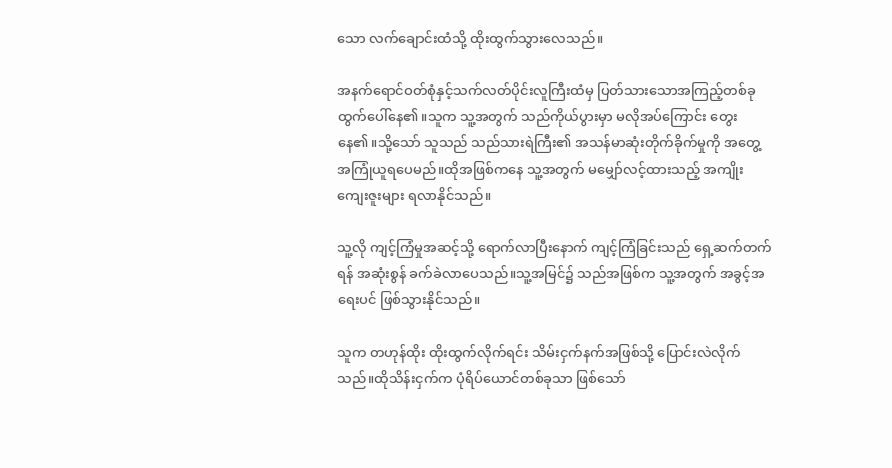သော လက်ချောင်းထံသို့ ထိုးထွက်သွားလေသည်။

အနက်ရောင်ဝတ်စုံနှင့်သက်လတ်ပိုင်းလူကြီးထံမှ ပြတ်သားသောအကြည့်တစ်ခု ထွက်ပေါ်နေ၏။သူက သူ့အတွက် သည်ကိုယ်ပွားမှာ မလိုအပ်ကြောင်း တွေးနေ၏။သို့သော် သူသည် သည်သားရဲကြီး၏ အသန်မာဆုံးတိုက်ခိုက်မှုကို အတွေ့အကြုံယူရပေမည်။ထိုအဖြစ်ကနေ သူ့အတွက် မမျှော်လင့်ထားသည့် အကျိုးကျေးဇူးများ ရလာနိုင်သည်။

သူ့လို ကျင့်ကြံမှုအဆင့်သို့ ရောက်လာပြီးနောက် ကျင့်ကြံခြင်းသည် ရှေ့ဆက်တက်ရန် အဆုံးစွန် ခက်ခဲလာပေသည်။သူ့အမြင်၌ သည်အဖြစ်က သူ့အတွက် အခွင့်အရေးပင် ဖြစ်သွားနိုင်သည်။

သူက တဟုန်ထိုး ထိုးထွက်လိုက်ရင်း သိမ်းငှက်နက်အဖြစ်သို့ ပြောင်းလဲလိုက်သည်။ထိုသိန်းငှက်က ပုံရိပ်ယောင်တစ်ခုသာ ဖြစ်သော်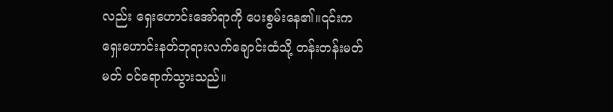လည်း ရှေးဟောင်းအော်ရာကို ပေးစွမ်းနေ၏။၎င်းက ရှေးဟောင်းနတ်ဘုရားလက်ချောင်းထံသို့ တန်းတန်းမတ်မတ် ဝင်ရောက်သွားသည်။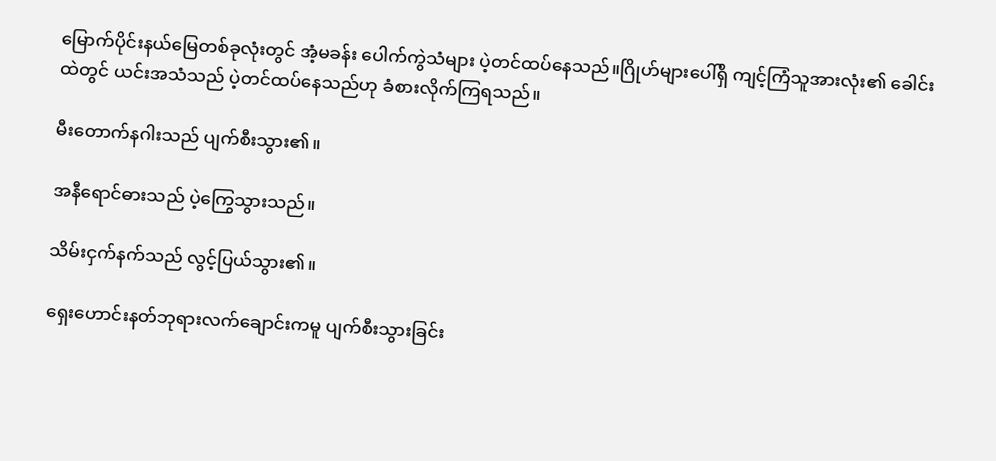မြောက်ပိုင်းနယ်မြေတစ်ခုလုံးတွင် အံ့မခန်း ပေါက်ကွဲသံများ ပဲ့တင်ထပ်နေသည်။ဂြိုဟ်များပေါ်ရှိ ကျင့်ကြံသူအားလုံး၏ ခေါင်းထဲတွင် ယင်းအသံသည် ပဲ့တင်ထပ်နေသည်ဟု ခံစားလိုက်ကြရသည်။

မီးတောက်နဂါးသည် ပျက်စီးသွား၏။

အနီရောင်ဓားသည် ပဲ့ကြွေသွားသည်။

သိမ်းငှက်နက်သည် လွင့်ပြယ်သွား၏။

ရှေးဟောင်းနတ်ဘုရားလက်ချောင်းကမူ ပျက်စီးသွားခြင်း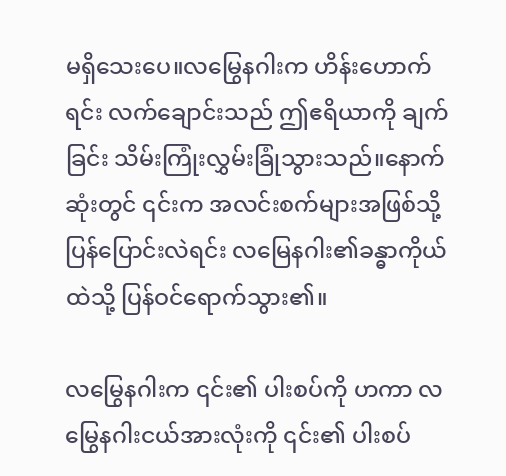မရှိသေးပေ။လမြွေနဂါးက ဟိန်းဟောက်ရင်း လက်ချောင်းသည် ဤဧရိယာကို ချက်ခြင်း သိမ်းကြုံးလွှမ်းခြုံသွားသည်။နောက်ဆုံးတွင် ၎င်းက အလင်းစက်များအဖြစ်သို့ ပြန်ပြောင်းလဲရင်း လမြေနဂါး၏ခန္ဓာကိုယ်ထဲသို့ ပြန်ဝင်ရောက်သွား၏။

လမြွေနဂါးက ၎င်း၏ ပါးစပ်ကို ဟကာ လမြွေနဂါးငယ်အားလုံးကို ၎င်း၏ ပါးစပ်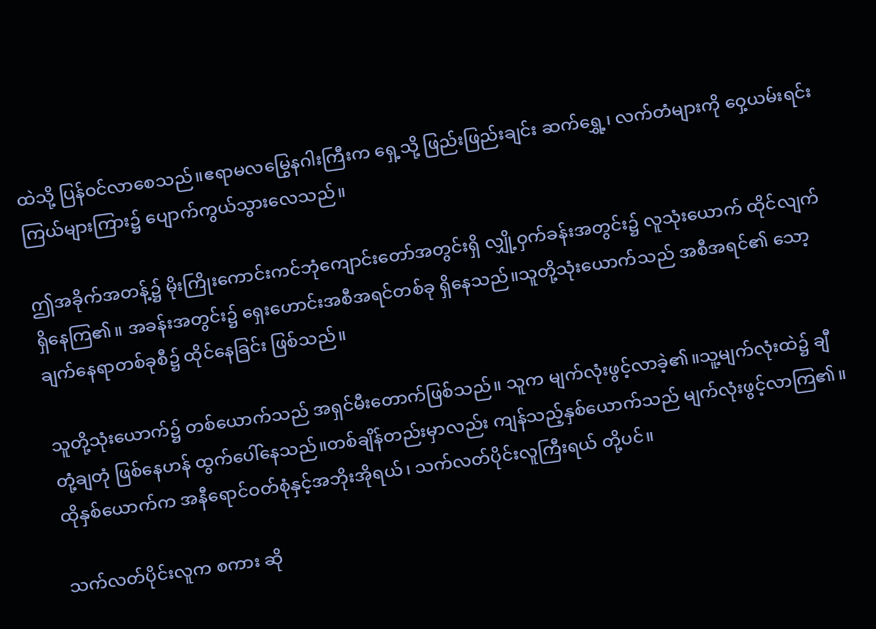ထဲသို့ ပြန်ဝင်လာစေသည်။ဧရာမလမြွေနဂါးကြီးက ရှေ့သို့ ဖြည်းဖြည်းချင်း ဆက်ရွှေ့၊ လက်တံများကို ဝှေ့ယမ်းရင်း ကြယ်များကြား၌ ပျောက်ကွယ်သွားလေသည်။

ဤအခိုက်အတန့်၌ မိုးကြိုးကောင်းကင်ဘုံကျောင်းတော်အတွင်းရှိ လျှို့ဝှက်ခန်းအတွင်း၌ လူသုံးယောက် ထိုင်လျက် ရှိနေကြ၏။ အခန်းအတွင်း၌ ရှေးဟောင်းအစီအရင်တစ်ခု ရှိနေသည်။သူတို့သုံးယောက်သည် အစီအရင်၏ သော့ချက်နေရာတစ်ခုစီ၌ ထိုင်နေခြင်း ဖြစ်သည်။

သူတို့သုံးယောက်၌ တစ်ယောက်သည် အရှင်မီးတောက်ဖြစ်သည်။ သူက မျက်လုံးဖွင့်လာခဲ့၏။သူ့မျက်လုံးထဲ၌ ချီတုံ့ချတုံ ဖြစ်နေဟန် ထွက်ပေါ်နေသည်။တစ်ချိန်တည်းမှာလည်း ကျန်သည့်နှစ်ယောက်သည် မျက်လုံးဖွင့်လာကြ၏။ထိုနှစ်ယောက်က အနီရောင်ဝတ်စုံနှင့်အဘိုးအိုရယ်၊ သက်လတ်ပိုင်းလူကြီးရယ် တို့ပင်။

သက်လတ်ပိုင်းလူက စကား ဆို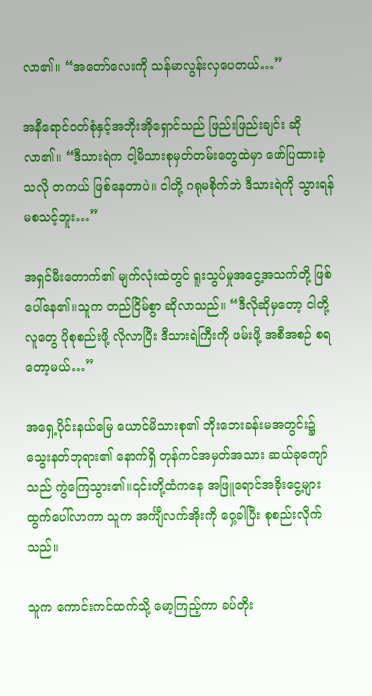လာ၏။ “အတော်လေးကို သန်မာလွန်းလှပေတယ်…”

အနီရောင်ဝတ်စုံနှင့်အဘိုးအိုရှောင်သည် ဖြည်းဖြည်းချင်း ဆိုလာ၏။ “ဒီသားရဲက ငါ့မိသားစုမှတ်တမ်းတွေထဲမှာ ဖော်ပြထားခဲ့သလို တကယ် ဖြစ်နေတာပဲ။ ငါတို့ ဂရုမစိုက်ဘဲ ဒီသားရဲကို သွားရန် မစသင့်ဘူး…”

အရှင်မီးတောက်၏ မျက်လုံးထဲတွင် ရူးသွပ်မှုအငွေ့အသက်တို့ ဖြစ်ပေါ်နေ၏။သူက တည်ငြိမ်စွာ ဆိုလာသည်။ “ဒီလိုဆိုမှတော့ ငါတို့ လူတွေ ပိုစုစည်းဖို့ လိုလာပြီး ဒီသားရဲကြီးကို ဖမ်းဖို့ အစီအစဉ် စရတော့မယ်…”

အရှေ့ပိုင်းနယ်မြေ ယောင်မိသားစု၏ ဘိုးဘေးခန်းမအတွင်း၌ သွေးနတ်ဘုရား၏ နောက်ရှိ တုန်ကင်အမှတ်အသား ဆယ်ခုကျော်သည် ကွဲကြေသွား၏။၎င်းတို့ထံကနေ အဖြူရောင်အခိုးငွေ့များ ထွက်ပေါ်လာကာ သူက အင်္ကျီလက်အိုးကို ဝှေ့ခါပြီး စုစည်းလိုက်သည်။

သူက ကောင်းကင်ထက်သို့ မော့ကြည့်ကာ ခပ်တိုး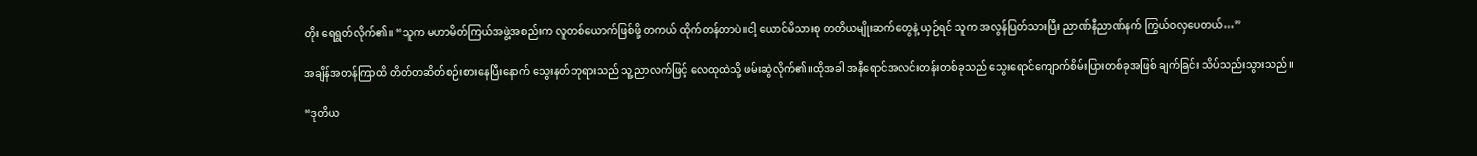တိုး ရေရွတ်လိုက်၏။ “သူက မဟာမိတ်ကြယ်အဖွဲ့အစည်းက လူတစ်ယောက်ဖြစ်ဖို့ တကယ် ထိုက်တန်တာပဲ။ငါ့ ယောင်မိသားစု တတိယမျိုးဆက်တွေနဲ့ ယှဉ်ရင် သူက အလွန်ပြတ်သားပြီး ညာဏ်နီညာဏ်နက် ကြွယ်ဝလှပေတယ်…”

အချိန်အတန်ကြာထိ တိတ်တဆိတ်စဉ်းစားနေပြီးနောက် သွေးနတ်ဘုရားသည် သူ့ညာလက်ဖြင့် လေထုထဲသို့ ဖမ်းဆွဲလိုက်၏။ထိုအခါ အနီရောင်အလင်းတန်းတစ်ခုသည် သွေးရောင်ကျောက်စိမ်းပြားတစ်ခုအဖြစ် ချက်ခြင်း သိပ်သည်းသွားသည်။

“ဒုတိယ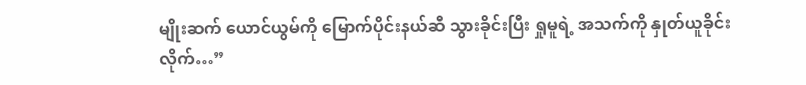မျိုးဆက် ယောင်ယွမ်ကို မြောက်ပိုင်းနယ်ဆီ သွားခိုင်းပြီး ရှုမူရဲ့ အသက်ကို နှုတ်ယူခိုင်းလိုက်…”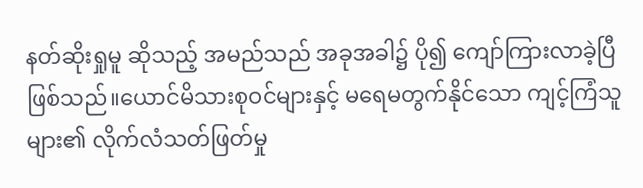နတ်ဆိုးရှုမူ ဆိုသည့် အမည်သည် အခုအခါ၌ ပို၍ ကျော်ကြားလာခဲ့ပြီ ဖြစ်သည်။ယောင်မိသားစုဝင်များနှင့် မရေမတွက်နိုင်သော ကျင့်ကြံသူများ၏ လိုက်လံသတ်ဖြတ်မှု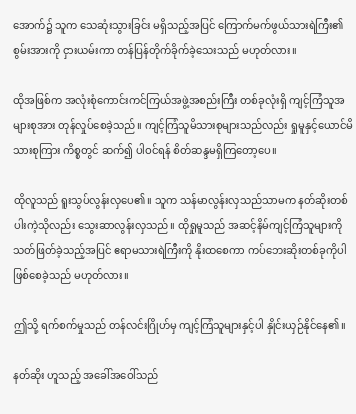အောက်၌ သူက သေဆုံးသွားခြင်း မရှိသည့်အပြင် ကြောက်မက်ဖွယ်သားရဲကြီး၏ စွမ်းအားကို ငှားယမ်းကာ တန်ပြန်တိုက်ခိုက်ခဲ့သေးသည် မဟုတ်လား။

ထိုအဖြစ်က အလုံးစုံကောင်းကင်ကြယ်အဖွဲ့အစည်းကြီး တစ်ခုလုံးရှိ ကျင့်ကြံသူအများစုအား တုန်လှုပ်စေခဲ့သည်။ ကျင့်ကြံသူမိသားစုများသည်လည်း ရှုမူနှင့်ယောင်မိသားစုကြား ကိစ္စတွင် ဆက်၍ ပါဝင်ရန် စိတ်ဆန္ဒမရှိကြတော့ပေ။

ထိုလူသည် ရူးသွပ်လွန်းလှပေ၏။ သူက သန်မာလွန်းလှသည်သာမက နတ်ဆိုးတစ်ပါးကဲ့သိုလည်း သွေးဆာလွန်းလှသည်။ ထိုရှုမူသည် အဆင့်နိမ်ကျင့်ကြံသူများကို သတ်ဖြတ်ခဲ့သည့်အပြင် ဧရာမသားရဲကြီးကို နိုးထစေကာ ကပ်ဘေးဆိုးတစ်ခုကိုပါ ဖြစ်စေခဲ့သည် မဟုတ်လား။

ဤသို့ ရက်စက်မှုသည် တန်လင်းဂြိုဟ်မှ ကျင့်ကြံသူများနှင့်ပါ နှိုင်းယှဉ်နိုင်နေ၏။

နတ်ဆိုး ဟူသည့် အခေါ်အဝေါ်သည်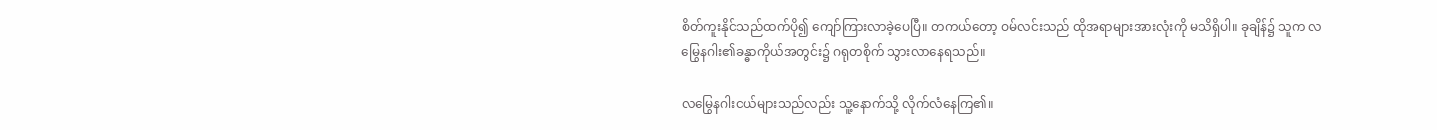စိတ်ကူးနိုင်သည်ထက်ပို၍ ကျော်ကြားလာခဲ့ပေပြီ။ တကယ်တော့ ဝမ်လင်းသည် ထိုအရာများအားလုံးကို မသိရှိပါ။ ခုချိန်၌ သူက လမြွေနဂါး၏ခန္ဓာကိုယ်အတွင်း၌ ဂရုတစိုက် သွားလာနေရသည်။

လမြွေနဂါးငယ်များသည်လည်း သူ့နောက်သို့ လိုက်လံနေကြ၏။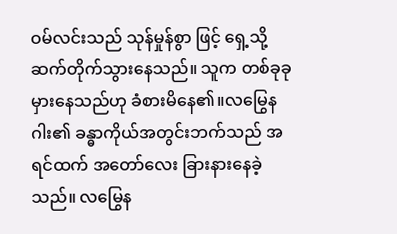ဝမ်လင်းသည် သုန်မှုန်စွာ ဖြင့် ရှေ့သို့ ဆက်တိုက်သွားနေသည်။ သူက တစ်ခုခုမှားနေသည်ဟု ခံစားမိနေ၏။လမြွေနဂါး၏ ခန္ဓာကိုယ်အတွင်းဘက်သည် အရင်ထက် အတော်လေး ခြားနားနေခဲ့သည်။ လမြွေန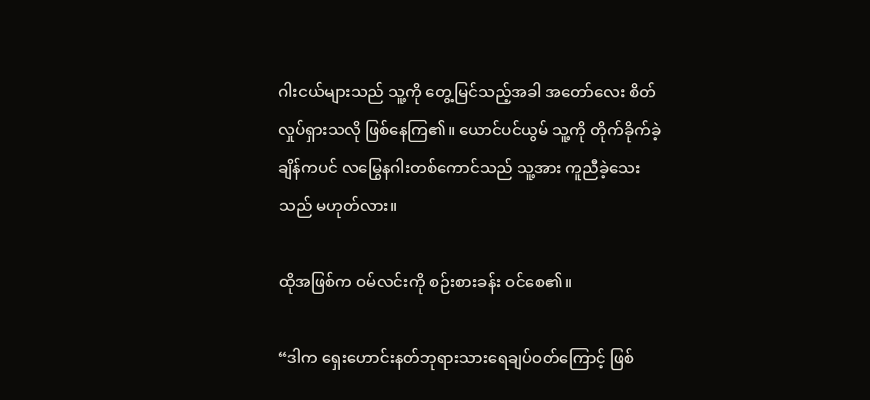ဂါးငယ်များသည် သူ့ကို တွေ့မြင်သည့်အခါ အတော်လေး စိတ်လှုပ်ရှားသလို ဖြစ်နေကြ၏။ ယောင်ပင်ယွမ် သူ့ကို တိုက်ခိုက်ခဲ့ချိန်ကပင် လမြွေနဂါးတစ်ကောင်သည် သူ့အား ကူညီခဲ့သေးသည် မဟုတ်လား။

ထိုအဖြစ်က ဝမ်လင်းကို စဉ်းစားခန်း ဝင်စေ၏။

“ဒါက ရှေးဟောင်းနတ်ဘုရားသားရေချပ်ဝတ်ကြောင့် ဖြစ်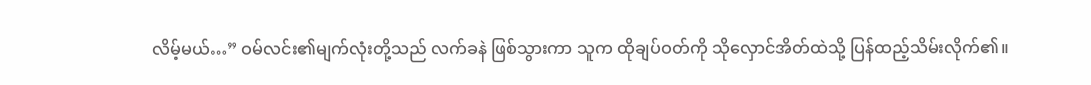လိမ့်မယ်…” ဝမ်လင်း၏မျက်လုံးတို့သည် လက်ခနဲ ဖြစ်သွားကာ သူက ထိုချပ်ဝတ်ကို သိုလှောင်အိတ်ထဲသို့ ပြန်ထည့်သိမ်းလိုက်၏။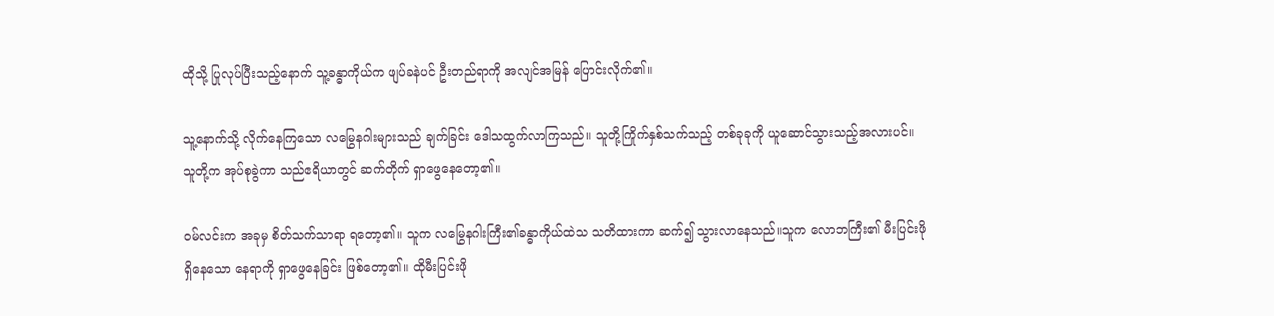ထိုသို့ ပြုလုပ်ပြီးသည့်နောက် သူ့ခန္ဓာကိုယ်က ဖျပ်ခနဲပင် ဦးတည်ရာကို အလျင်အမြန် ပြောင်းလိုက်၏။

သူ့နောက်သို့ လိုက်နေကြသော လမြွေနဂါးများသည် ချက်ခြင်း ဒေါသထွက်လာကြသည်။ သူတို့ကြိုက်နှစ်သက်သည့် တစ်ခုခုကို ယူဆောင်သွားသည့်အလားပင်။ သူတို့က အုပ်စုခွဲကာ သည်ဧရိယာတွင် ဆက်တိုက် ရှာဖွေနေတော့၏။

ဝမ်လင်းက အခုမှ စိတ်သက်သာရာ ရတော့၏။ သူက လမြွေနဂါးကြီး၏ခန္ဓာကိုယ်ထဲသ သတိထားကာ ဆက်၍ သွားလာနေသည်။သူက လောဘကြီး၏ မီးပြင်းဖို ရှိနေသော နေရာကို ရှာဖွေနေခြင်း ဖြစ်တော့၏။ ထိုမီးပြင်းဖို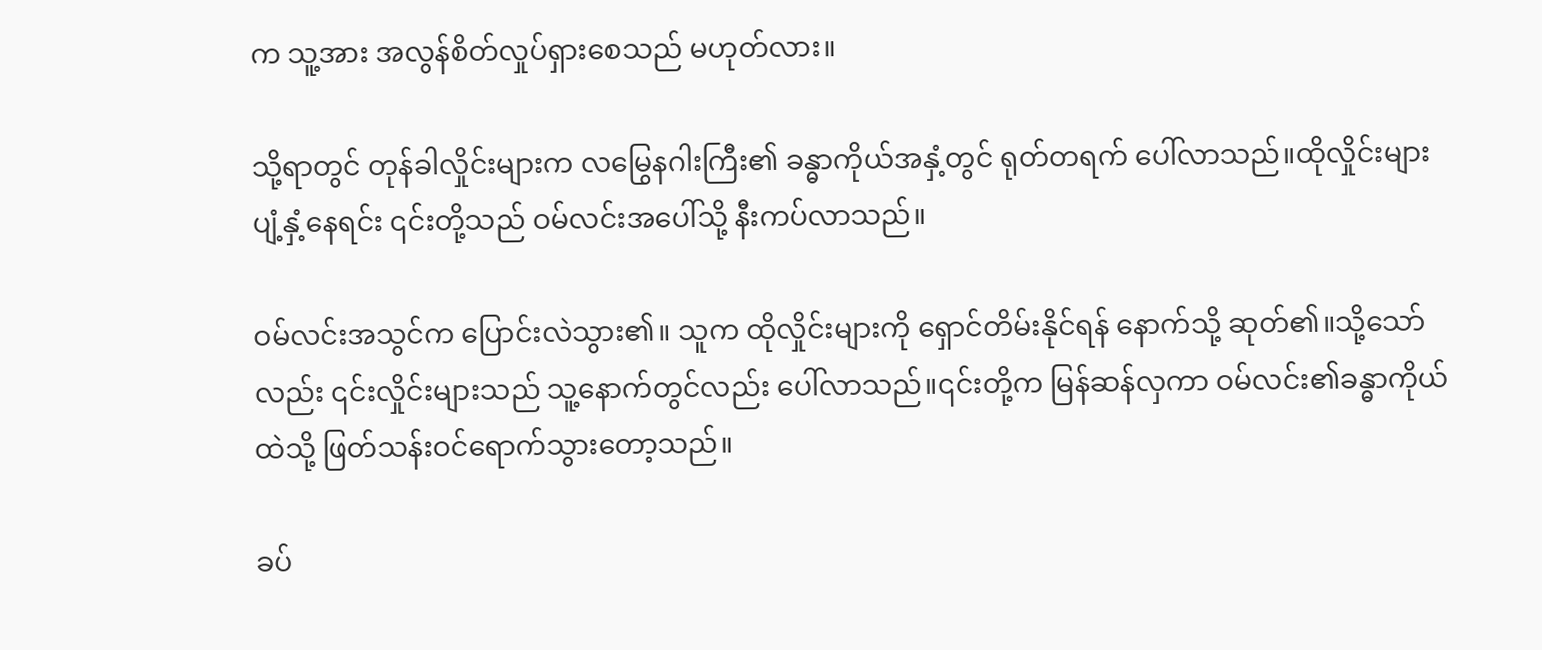က သူ့အား အလွန်စိတ်လှုပ်ရှားစေသည် မဟုတ်လား။

သို့ရာတွင် တုန်ခါလှိုင်းများက လမြွေနဂါးကြီး၏ ခန္ဓာကိုယ်အနှံ့တွင် ရုတ်တရက် ပေါ်လာသည်။ထိုလှိုင်းများ ပျံ့နှံ့နေရင်း ၎င်းတို့သည် ဝမ်လင်းအပေါ်သို့ နီးကပ်လာသည်။

ဝမ်လင်းအသွင်က ပြောင်းလဲသွား၏။ သူက ထိုလှိုင်းများကို ရှောင်တိမ်းနိုင်ရန် နောက်သို့ ဆုတ်၏။သို့သော်လည်း ၎င်းလှိုင်းများသည် သူ့နောက်တွင်လည်း ပေါ်လာသည်။၎င်းတို့က မြန်ဆန်လှကာ ဝမ်လင်း၏ခန္ဓာကိုယ်ထဲသို့ ဖြတ်သန်းဝင်ရောက်သွားတော့သည်။

ခပ်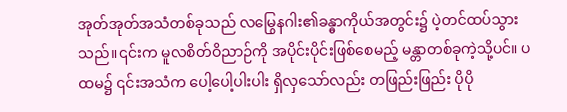အုတ်အုတ်အသံတစ်ခုသည် လမြွေနဂါး၏ခန္ဓာကိုယ်အတွင်း၌ ပဲ့တင်ထပ်သွားသည်။၎င်းက မူလစိတ်ဝိညာဉ်ကို အပိုင်းပိုင်းဖြစ်စေမည့် မန္တာတစ်ခုကဲ့သို့ပင်။ ပထမ၌ ၎င်းအသံက ပေါ့ပေါ့ပါးပါး ရှိလှသော်လည်း တဖြည်းဖြည်း ပိုပို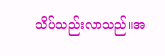သိပ်သည်းလာသည်။အ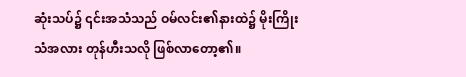ဆုံးသပ်၌ ၎င်းအသံသည် ဝမ်လင်း၏နားထဲ၌ မိုးကြိုးသံအလား တုန်ဟီးသလို ဖြစ်လာတော့၏။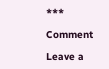***

Comment

Leave a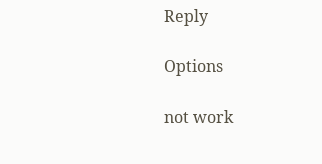Reply

Options

not work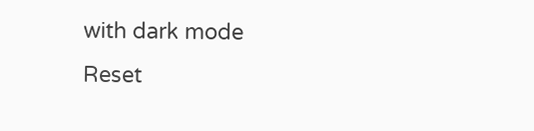with dark mode
Reset